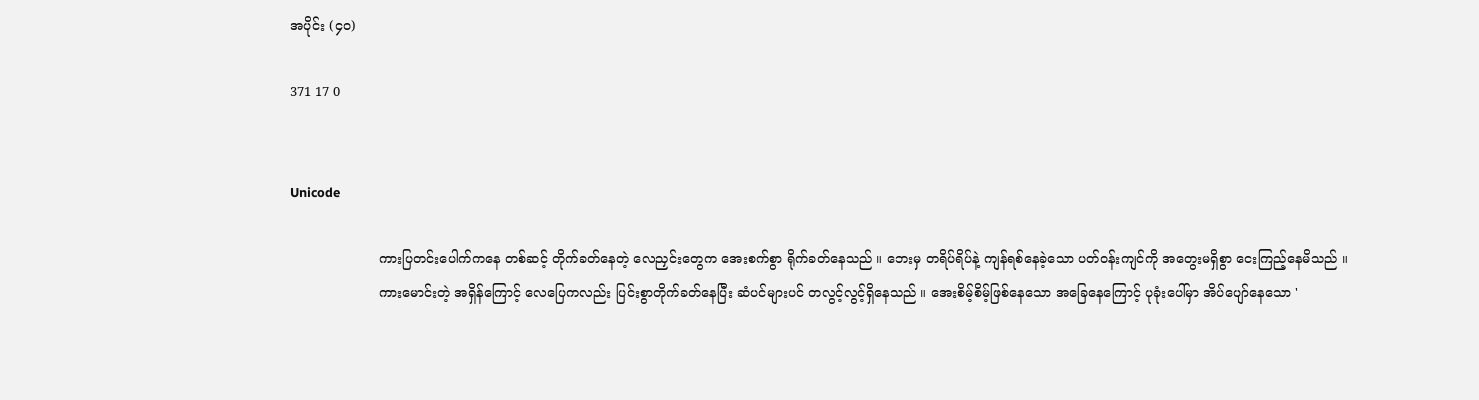အပိုင်း (၄၀)

371 17 0


Unicode

                     ကားပြတင်းပေါက်ကနေ တစ်ဆင့် တိုက်ခတ်နေတဲ့ လေညှင်းတွေက အေးစက်စွာ ရိုက်ခတ်နေသည် ။ ဘေးမှ တရိပ်ရိပ်နဲ့ ကျန်ရစ်နေခဲ့သော ပတ်ဝန်းကျင်ကို အတွေးမရှိစွာ ငေးကြည့်နေမိသည် ။
                     ကားမောင်းတဲ့ အရှိန်ကြောင့် လေပြေကလည်း ပြင်းစွာတိုက်ခတ်နေပြီး ဆံပင်များပင် တလွင့်လွင့်ရှိနေသည် ။ အေးစိမ့်စိမ့်ဖြစ်နေသော အခြေနေကြောင့် ပုခုံးပေါ်မှာ အိပ်ပျော်နေသော '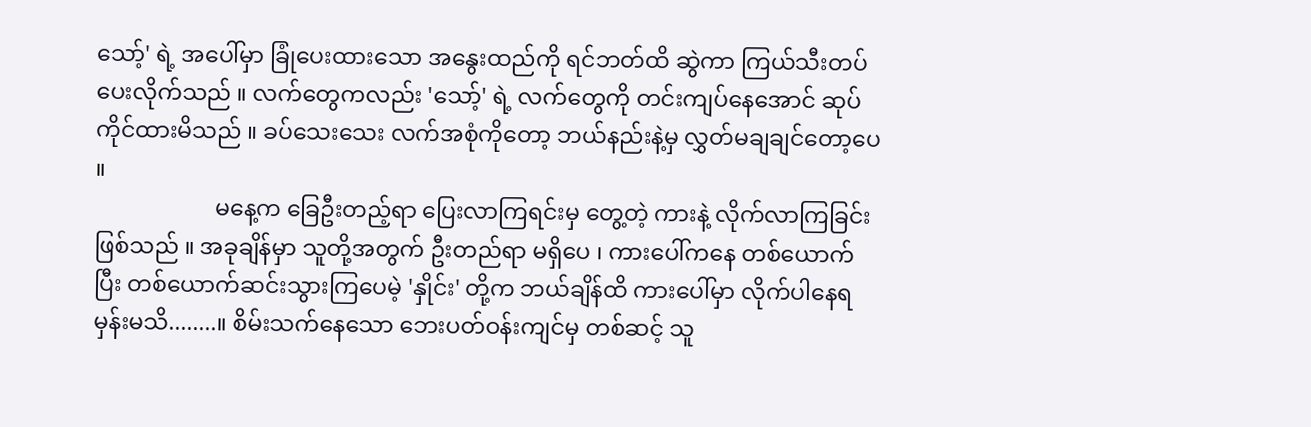သော့်' ရဲ့ အပေါ်မှာ ခြုံပေးထားသော အနွေးထည်ကို ရင်ဘတ်ထိ ဆွဲကာ ကြယ်သီးတပ်ပေးလိုက်သည် ။ လက်တွေကလည်း 'သော့်' ရဲ့ လက်တွေကို တင်းကျပ်နေအောင် ဆုပ်ကိုင်ထားမိသည် ။ ခပ်သေးသေး လက်အစုံကိုတော့ ဘယ်နည်းနဲ့မှ လွှတ်မချချင်တော့ပေ ။
                     မနေ့က ခြေဦးတည့်ရာ ပြေးလာကြရင်းမှ တွေ့တဲ့ ကားနဲ့ လိုက်လာကြခြင်းဖြစ်သည် ။ အခုချိန်မှာ သူတို့အတွက် ဦးတည်ရာ မရှိပေ ၊ ကားပေါ်ကနေ တစ်ယောက်ပြီး တစ်ယောက်ဆင်းသွားကြပေမဲ့ 'နှိုင်း' တို့က ဘယ်ချိန်ထိ ကားပေါ်မှာ လိုက်ပါနေရမှန်းမသိ........။ စိမ်းသက်နေသော ဘေးပတ်ဝန်းကျင်မှ တစ်ဆင့် သူ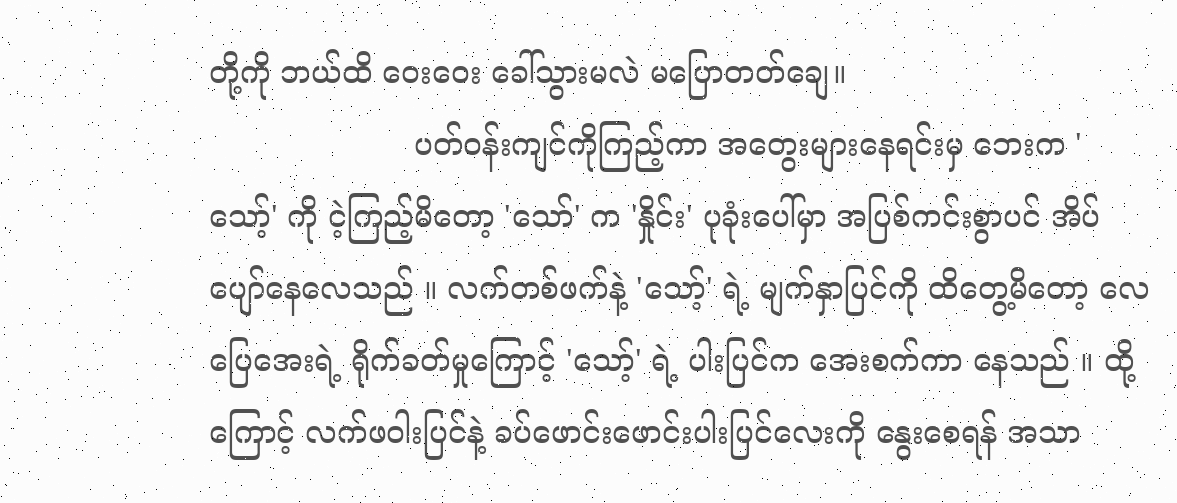တို့ကို ဘယ်ထိ ဝေးဝေး ခေါ်သွားမလဲ မပြောတတ်‌ချေ။
                     ပတ်ဝန်းကျင်ကိုကြည့်ကာ အတွေးများနေရင်းမှ ဘေးက 'သော့်' ကို ငဲ့ကြည့်မိတော့ 'သော်' က 'နှိုင်း' ပုခုံးပေါ်မှာ အပြစ်ကင်းစွာပင် အိပ်ပျော်နေလေသည် ။ လက်တစ်ဖက်နဲ့ 'သော့်' ရဲ့ မျက်နှာပြင်ကို ထိတွေ့မိတော့ လေပြေအေးရဲ့ ရိုက်ခတ်မှုကြောင့် 'သော့်' ရဲ့ ပါးပြင်က အေးစက်ကာ နေသည် ။ ထို့ကြောင့် လက်ဖဝါးပြင်နဲ့ ခပ်ဖောင်းဖောင်းပါးပြင်လေးကို နွေးစေရန် အသာ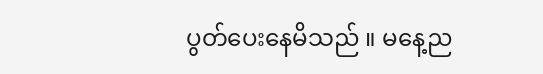ပွတ်ပေးနေမိသည် ။ မနေ့ည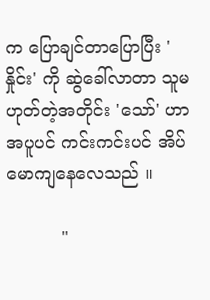က ပြောချင်တာပြောပြီး 'နှိုင်း' ကို ဆွဲခေါ်လာတာ သူမဟုတ်တဲ့အတိုင်း 'သော်' ဟာ အပူပင် ကင်းကင်းပင် အိပ်မောကျနေလေသည် ။

          "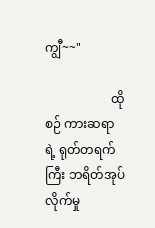ကျွီ~~"

                     ထိုစဉ် ကားဆရာရဲ့ ရုတ်တရက်ကြီး ဘရိတ်အုပ်လိုက်မှု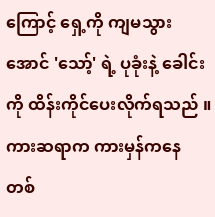ကြောင့် ရှေ့ကို ကျမသွားအောင် 'သော့်' ရဲ့ ပုခုံးနဲ့ ခေါင်းကို ထိန်းကိုင်ပေးလိုက်ရသည် ။ ကားဆရာက ကားမှန်ကနေ တစ်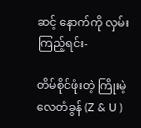ဆင့် နောက်ကို လှမ်းကြည့်ရင်း-

တိမ်စိုင်ဖုံးတဲ့ ကြိုးမဲ့လေတံခွန် (Z & U )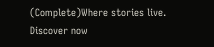(Complete)Where stories live. Discover now